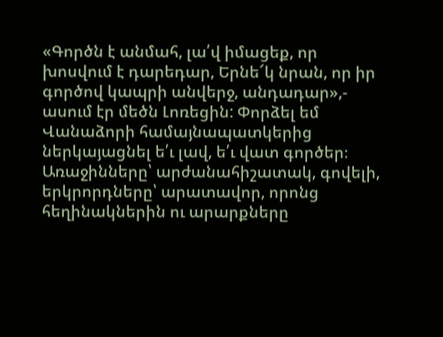«Գործն է անմահ, լա՛վ իմացեք, որ խոսվում է դարեդար, Երնե՜կ նրան, որ իր գործով կապրի անվերջ, անդադար»,- ասում էր մեծն Լոռեցին: Փորձել եմ Վանաձորի համայնապատկերից ներկայացնել ե՛ւ լավ, ե՛ւ վատ գործեր։ Առաջինները՝ արժանահիշատակ, գովելի, երկրորդները՝ արատավոր, որոնց հեղինակներին ու արարքները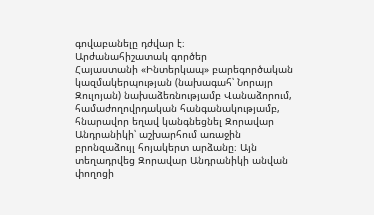գովաբանելը դժվար է։
Արժանահիշատակ գործեր
Հայաստանի «Ինտերկապ» բարեգործական կազմակերպության (նախագահ՝ Նորայր Զուլոյան) նախաձեռնությամբ Վանաձորում, համաժողովրդական հանգանակությամբ, հնարավոր եղավ կանգնեցնել Զորավար Անդրանիկի՝ աշխարհում առաջին բրոնզաձույլ հոյակերտ արձանը։ Այն տեղադրվեց Զորավար Անդրանիկի անվան փողոցի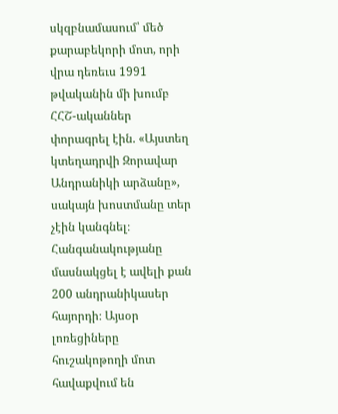սկզբնամասում՝ մեծ քարաբեկորի մոտ, որի վրա դեռեւս 1991 թվականին մի խումբ ՀՀՇ-ականներ փորագրել էին. «Այստեղ կտեղադրվի Զորավար Անդրանիկի արձանը», սակայն խոստմանը տեր չէին կանգնել։
Հանգանակությանը մասնակցել է ավելի քան 200 անդրանիկասեր հայորդի։ Այսօր լոռեցիները հուշակոթողի մոտ հավաքվում են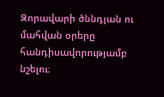Զորավարի ծննդյան ու մահվան օրերը հանդիսավորությամբ նշելու։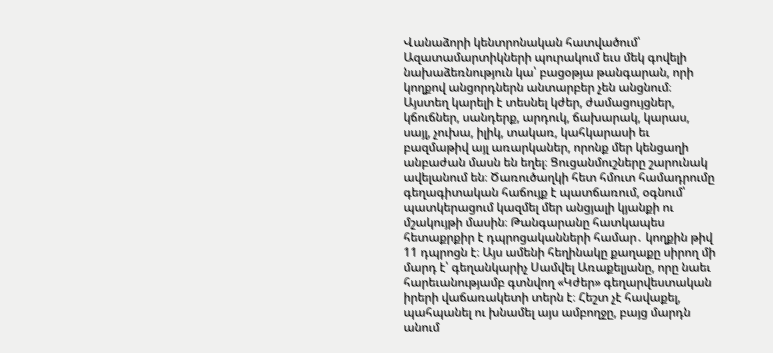Վանաձորի կենտրոնական հատվածում՝ Ազատամարտիկների պուրակում եւս մեկ գովելի նախաձեռնություն կա՝ բացօթյա թանգարան, որի կողքով անցորդներն անտարբեր չեն անցնում։ Այստեղ կարելի է տեսնել կժեր, ժամացույցներ, կճուճներ, սանդերք, արդուկ, ճախարակ, կարաս, սայլ, չուխա, իլիկ, տակառ, կահկարասի եւ բազմաթիվ այլ առարկաներ, որոնք մեր կենցաղի անբաժան մասն են եղել։ Ցուցանմուշները շարունակ ավելանում են։ Ծառուծաղկի հետ հմուտ համադրումը գեղագիտական հաճույք է պատճառում, օգնում՝ պատկերացում կազմել մեր անցյալի կյանքի ու մշակույթի մասին։ Թանգարանը հատկապես հետաքրքիր է դպրոցականների համար․ կողքին թիվ 11 դպրոցն է։ Այս ամենի հեղինակը քաղաքը սիրող մի մարդ է՝ գեղանկարիչ Սամվել Առաքելյանը, որը նաեւ հարեւանությամբ գտնվող «Կժեր» գեղարվեստական իրերի վաճառակետի տերն է։ Հեշտ չէ հավաքել, պահպանել ու խնամել այս ամբողջը, բայց մարդն անում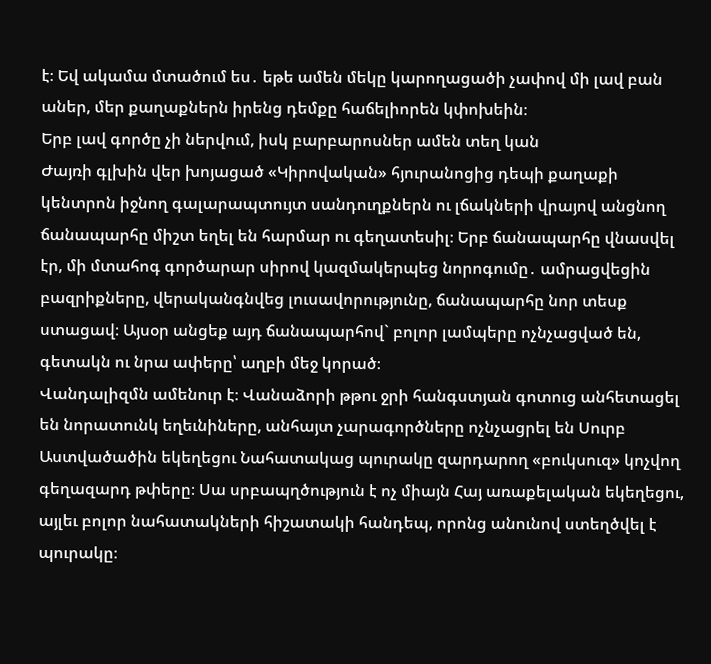է։ Եվ ակամա մտածում ես․ եթե ամեն մեկը կարողացածի չափով մի լավ բան աներ, մեր քաղաքներն իրենց դեմքը հաճելիորեն կփոխեին։
Երբ լավ գործը չի ներվում, իսկ բարբարոսներ ամեն տեղ կան
Ժայռի գլխին վեր խոյացած «Կիրովական» հյուրանոցից դեպի քաղաքի կենտրոն իջնող գալարապտույտ սանդուղքներն ու լճակների վրայով անցնող ճանապարհը միշտ եղել են հարմար ու գեղատեսիլ։ Երբ ճանապարհը վնասվել էր, մի մտահոգ գործարար սիրով կազմակերպեց նորոգումը․ ամրացվեցին բազրիքները, վերականգնվեց լուսավորությունը, ճանապարհը նոր տեսք ստացավ։ Այսօր անցեք այդ ճանապարհով` բոլոր լամպերը ոչնչացված են, գետակն ու նրա ափերը՝ աղբի մեջ կորած։
Վանդալիզմն ամենուր է։ Վանաձորի թթու ջրի հանգստյան գոտուց անհետացել են նորատունկ եղեւնիները, անհայտ չարագործները ոչնչացրել են Սուրբ Աստվածածին եկեղեցու Նահատակաց պուրակը զարդարող «բուկսուզ» կոչվող գեղազարդ թփերը։ Սա սրբապղծություն է ոչ միայն Հայ առաքելական եկեղեցու, այլեւ բոլոր նահատակների հիշատակի հանդեպ, որոնց անունով ստեղծվել է պուրակը։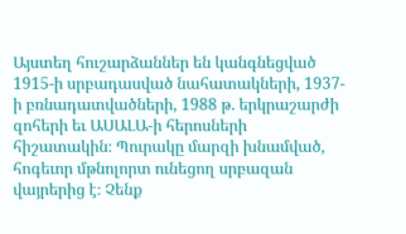Այստեղ հուշարձաններ են կանգնեցված 1915-ի սրբադասված նահատակների, 1937-ի բռնադատվածների, 1988 թ. երկրաշարժի զոհերի եւ ԱՍԱԼԱ-ի հերոսների հիշատակին։ Պուրակը մարզի խնամված, հոգեւոր մթնոլորտ ունեցող սրբազան վայրերից է։ Չենք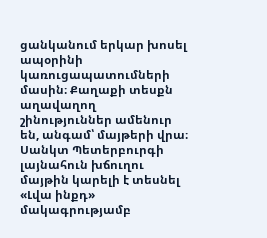ցանկանում երկար խոսել ապօրինի կառուցապատումների մասին։ Քաղաքի տեսքն աղավաղող շինություններ ամենուր են, անգամ՝ մայթերի վրա։ Սանկտ Պետերբուրգի լայնահուն խճուղու մայթին կարելի է տեսնել «Լվա ինքդ» մակագրությամբ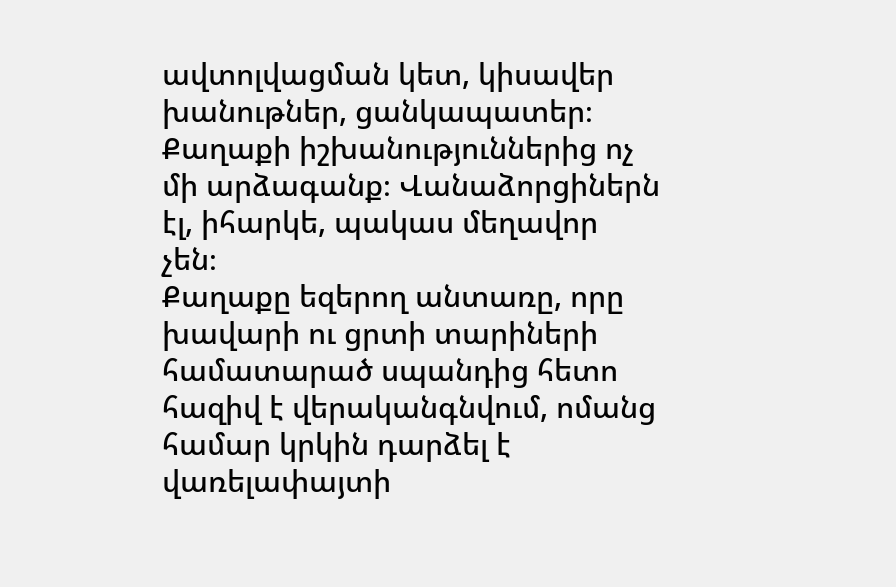ավտոլվացման կետ, կիսավեր խանութներ, ցանկապատեր։ Քաղաքի իշխանություններից ոչ մի արձագանք։ Վանաձորցիներն էլ, իհարկե, պակաս մեղավոր չեն։
Քաղաքը եզերող անտառը, որը խավարի ու ցրտի տարիների համատարած սպանդից հետո հազիվ է վերականգնվում, ոմանց համար կրկին դարձել է վառելափայտի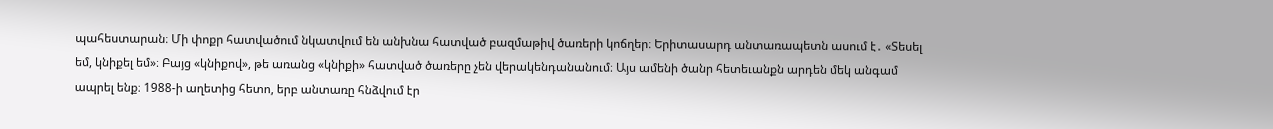պահեստարան։ Մի փոքր հատվածում նկատվում են անխնա հատված բազմաթիվ ծառերի կոճղեր։ Երիտասարդ անտառապետն ասում է․ «Տեսել եմ, կնիքել եմ»։ Բայց «կնիքով», թե առանց «կնիքի» հատված ծառերը չեն վերակենդանանում։ Այս ամենի ծանր հետեւանքն արդեն մեկ անգամ ապրել ենք։ 1988-ի աղետից հետո, երբ անտառը հնձվում էր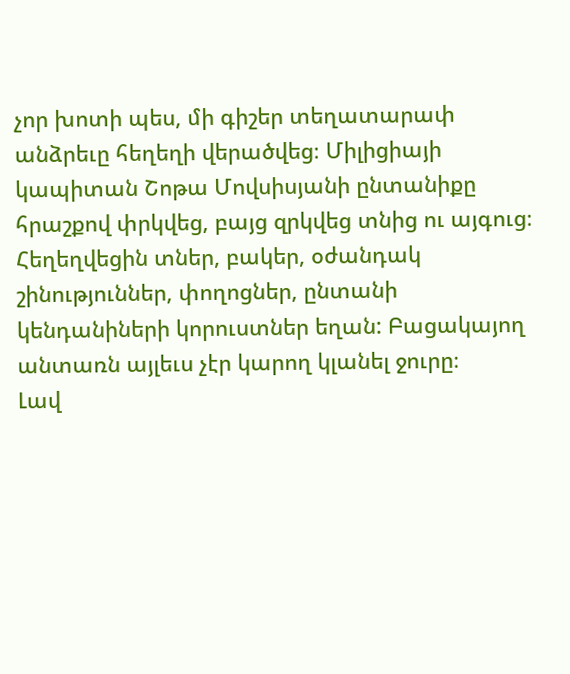չոր խոտի պես, մի գիշեր տեղատարափ անձրեւը հեղեղի վերածվեց։ Միլիցիայի կապիտան Շոթա Մովսիսյանի ընտանիքը հրաշքով փրկվեց, բայց զրկվեց տնից ու այգուց։ Հեղեղվեցին տներ, բակեր, օժանդակ շինություններ, փողոցներ, ընտանի կենդանիների կորուստներ եղան: Բացակայող անտառն այլեւս չէր կարող կլանել ջուրը։
Լավ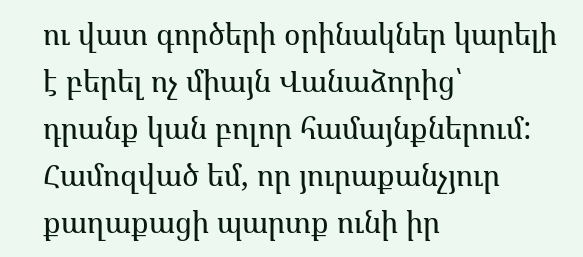ու վատ գործերի օրինակներ կարելի է բերել ոչ միայն Վանաձորից՝ դրանք կան բոլոր համայնքներում: Համոզված եմ, որ յուրաքանչյուր քաղաքացի պարտք ունի իր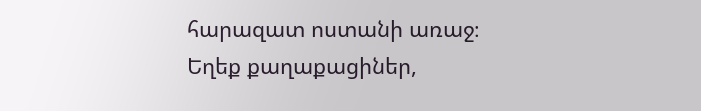հարազատ ոստանի առաջ։ Եղեք քաղաքացիներ,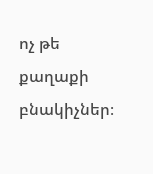ոչ թե քաղաքի բնակիչներ։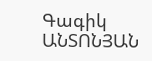Գագիկ ԱՆՏՈՆՅԱՆ